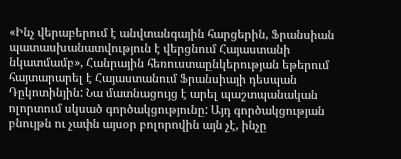«Ինչ վերաբերում է անվտանգային հարցերին, Ֆրանսիան պատասխանատվություն է վերցնում Հայաստանի նկատմամբ», Հանրային հեռուստաընկերության եթերում հայտարարել է Հայաստանում Ֆրանսիայի դեսպան Դըկոտինյին: Նա մատնացույց է արել պաշտպանական ոլորտում սկսած գործակցությունը: Այդ գործակցության բնույթն ու չափն այսօր բոլորովին այն չէ, ինչը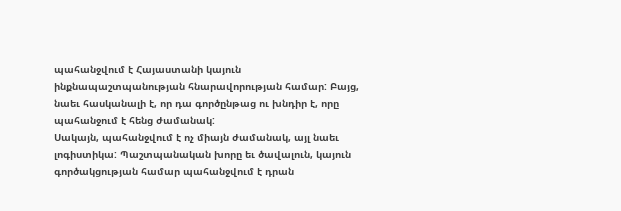պահանջվում է Հայաստանի կայուն ինքնապաշտպանության հնարավորության համար: Բայց, նաեւ հասկանալի է, որ դա գործընթաց ու խնդիր է, որը պահանջում է հենց ժամանակ:
Սակայն, պահանջվում է ոչ միայն ժամանակ, այլ նաեւ լոգիստիկա: Պաշտպանական խորը եւ ծավալուն, կայուն գործակցության համար պահանջվում է դրան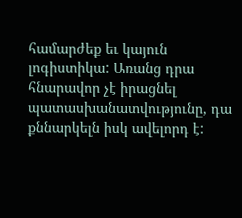համարժեք եւ կայուն լոգիստիկա: Առանց դրա հնարավոր չէ իրացնել պատասխանատվությունը, դա քննարկելն իսկ ավելորդ է: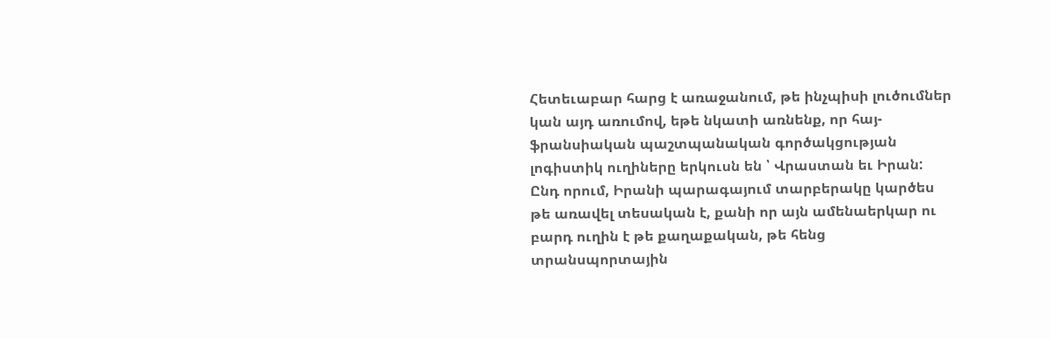Հետեւաբար հարց է առաջանում, թե ինչպիսի լուծումներ կան այդ առումով, եթե նկատի առնենք, որ հայ-ֆրանսիական պաշտպանական գործակցության լոգիստիկ ուղիները երկուսն են ՝ Վրաստան եւ Իրան: Ընդ որում, Իրանի պարագայում տարբերակը կարծես թե առավել տեսական է, քանի որ այն ամենաերկար ու բարդ ուղին է թե քաղաքական, թե հենց տրանսպորտային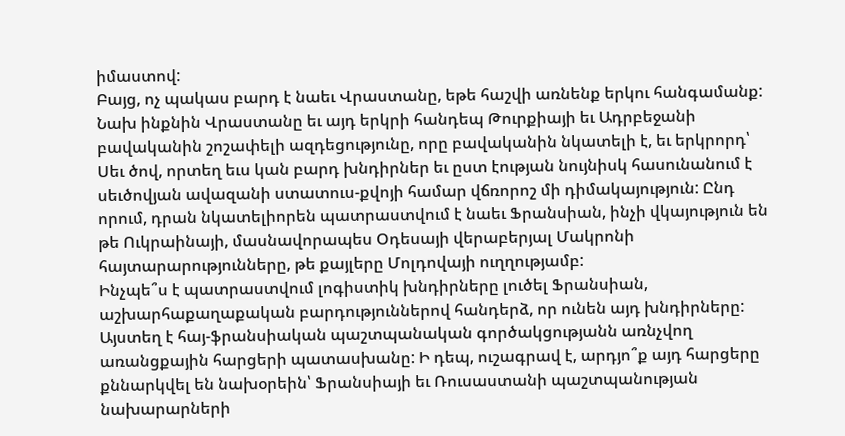իմաստով:
Բայց, ոչ պակաս բարդ է նաեւ Վրաստանը, եթե հաշվի առնենք երկու հանգամանք: Նախ ինքնին Վրաստանը եւ այդ երկրի հանդեպ Թուրքիայի եւ Ադրբեջանի բավականին շոշափելի ազդեցությունը, որը բավականին նկատելի է, եւ երկրորդ՝ Սեւ ծով, որտեղ եւս կան բարդ խնդիրներ եւ ըստ էության նույնիսկ հասունանում է սեւծովյան ավազանի ստատուս-քվոյի համար վճռորոշ մի դիմակայություն: Ընդ որում, դրան նկատելիորեն պատրաստվում է նաեւ Ֆրանսիան, ինչի վկայություն են թե Ուկրաինայի, մասնավորապես Օդեսայի վերաբերյալ Մակրոնի հայտարարությունները, թե քայլերը Մոլդովայի ուղղությամբ:
Ինչպե՞ս է պատրաստվում լոգիստիկ խնդիրները լուծել Ֆրանսիան, աշխարհաքաղաքական բարդություններով հանդերձ, որ ունեն այդ խնդիրները: Այստեղ է հայ-ֆրանսիական պաշտպանական գործակցությանն առնչվող առանցքային հարցերի պատասխանը: Ի դեպ, ուշագրավ է, արդյո՞ք այդ հարցերը քննարկվել են նախօրեին՝ Ֆրանսիայի եւ Ռուսաստանի պաշտպանության նախարարների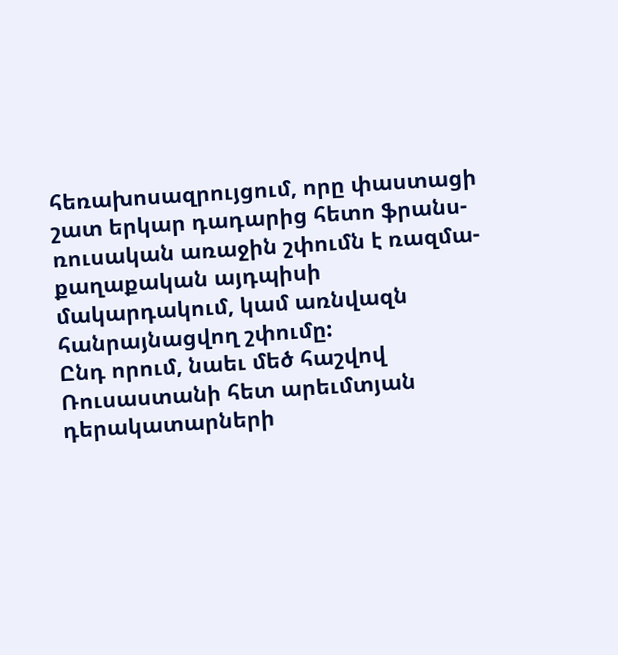հեռախոսազրույցում, որը փաստացի շատ երկար դադարից հետո ֆրանս-ռուսական առաջին շփումն է ռազմա-քաղաքական այդպիսի մակարդակում, կամ առնվազն հանրայնացվող շփումը:
Ընդ որում, նաեւ մեծ հաշվով Ռուսաստանի հետ արեւմտյան դերակատարների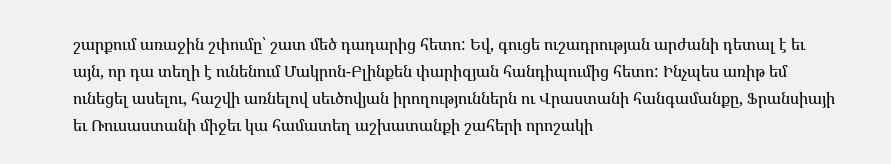շարքում առաջին շփումը՝ շատ մեծ դադարից հետո: Եվ, գուցե ուշադրության արժանի դետալ է եւ այն, որ դա տեղի է ունենում Մակրոն-Բլինքեն փարիզյան հանդիպումից հետո: Ինչպես առիթ եմ ունեցել ասելու, հաշվի առնելով սեւծովյան իրողություններն ու Վրաստանի հանգամանքը, Ֆրանսիայի եւ Ռուսաստանի միջեւ կա համատեղ աշխատանքի շահերի որոշակի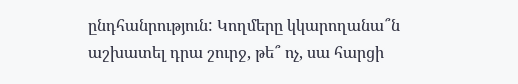ընդհանրություն: Կողմերը կկարողանա՞ն աշխատել դրա շուրջ, թե՞ ոչ, սա հարցի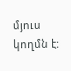մյուս կողմն է: